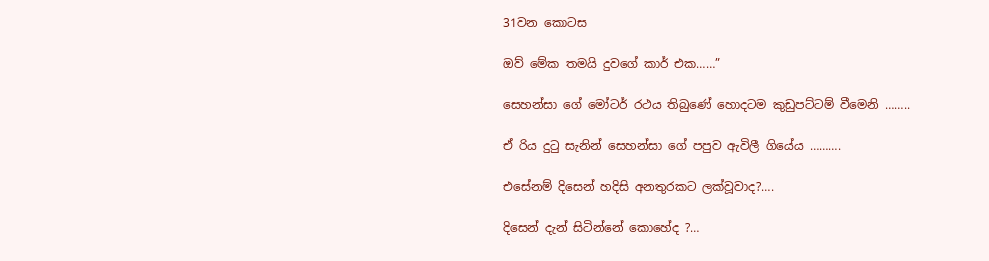31වන කොටස

ඔව් මේක තමයි දුවගේ කාර් එක……”

සෙහන්සා ගේ මෝටර් රථය තිබුණේ හොදටම කුඩුපට්ටම් වීමෙනි ……..

ඒ රිය දුටු සැනින් සෙහන්සා ගේ පපුව ඇවිලී ගියේය ……….

එසේනම් දිසෙන් හදිසි අනතුරකට ලක්වූවාද?….

දිසෙන් දැන් සිටින්නේ කොහේද ?…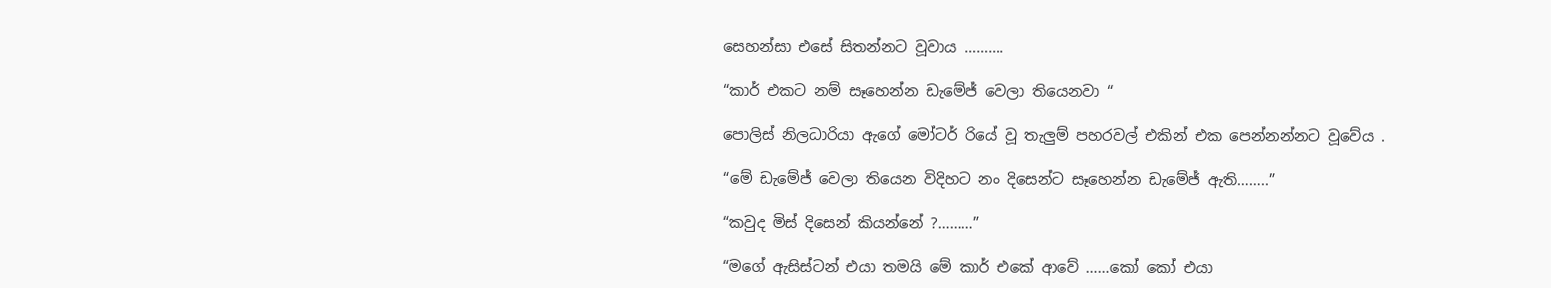සෙහන්සා එසේ සිතන්නට වූවාය ……….

“කාර් එකට නම් සෑහෙන්න ඩැමේජ් වෙලා තියෙනවා “

පොලිස් නිලධාරියා ඇගේ මෝටර් රියේ වූ තැලුම් පහරවල් එකින් එක පෙන්නන්නට වූවේය .

“මේ ඩැමේජ් වෙලා තියෙන විදිහට නං දිසෙන්ට සෑහෙන්න ඩැමේජ් ඇති……..”

“කවුද මිස් දිසෙන් කියන්නේ ?………”

“මගේ ඇසිස්ටන් එයා තමයි මේ කාර් එකේ ආවේ ……කෝ කෝ එයා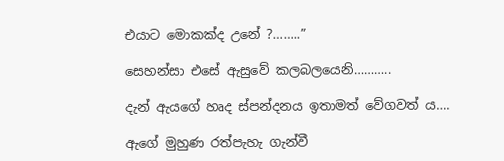එයාට මොකක්ද උනේ ?……..”

සෙහන්සා එසේ ඇසුවේ කලබලයෙනි………..

දැන් ඇයගේ හෘද ස්පන්දනය ඉතාමත් වේගවත් ය….

ඇගේ මුහුණ රත්පැහැ ගැන්වී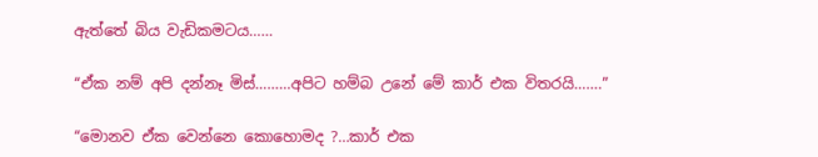ඇත්තේ බිය වැඩිකමටය……

“ඒක නම් අපි දන්නෑ මිස්………අපිට හම්බ උනේ මේ කාර් එක විතරයි…….”

“මොනව ඒක වෙන්නෙ කොහොමද ?…කාර් එක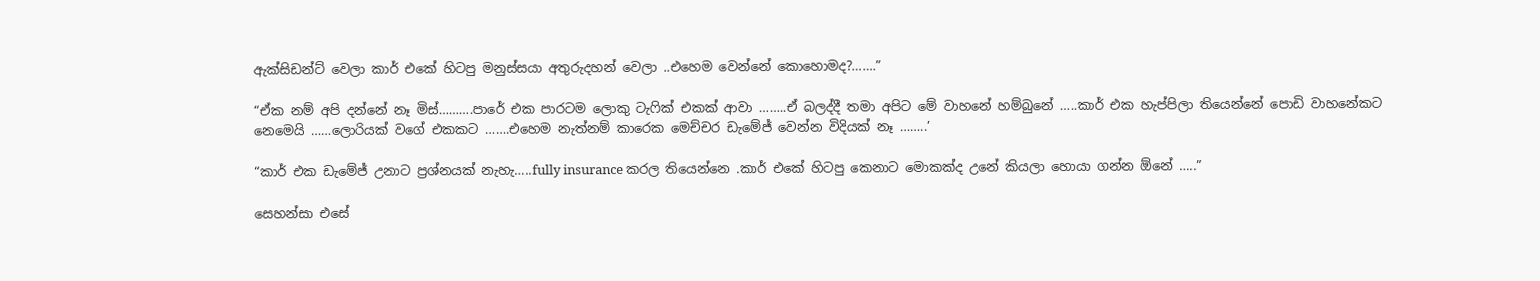ඇක්සිඩන්ට් වෙලා කාර් එකේ හිටපු මනුස්සයා අතුරුදහන් වෙලා ..එහෙම වෙන්නේ කොහොමද?…….”

“ඒක නම් අපි දන්නේ නෑ මිස්……….පාරේ එක පාරටම ලොකු ටැෆික් එකක් ආවා ……..ඒ බලද්දී තමා අපිට මේ වාහනේ හම්බුනේ …..කාර් එක හැප්පිලා තියෙන්නේ පොඩි වාහනේකට නෙමෙයි ……ලොරියක් වගේ එකකට …….එහෙම නැත්නම් කාරෙක මෙච්චර ඩැමේජ් වෙන්න විදියක් නෑ ……..’

“කාර් එක ඩැමේජ් උනාට ප්‍රශ්නයක් නැහැ…..fully insurance කරල තියෙන්නෙ .කාර් එකේ හිටපු කෙනාට මොකක්ද උනේ කියලා හොයා ගන්න ඕනේ …..”

සෙහන්සා එසේ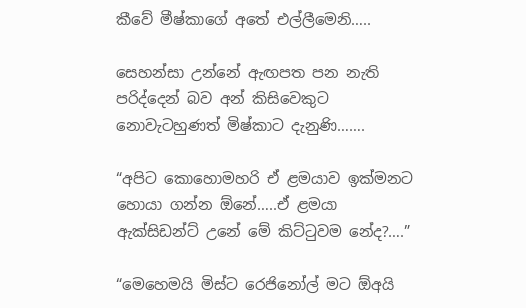කීවේ මීෂ්කාගේ අතේ එල්ලීමෙනි…..

සෙහන්සා උන්නේ ඇඟපත පන නැති පරිද්දෙන් බව අන් කිසිවෙකුට නොවැටහුණත් මිෂ්කාට දැනුණි…….

“අපිට කොහොමහරි ඒ ළමයාව ඉක්මනට හොයා ගන්න ඕනේ…..ඒ ළමයා ඇක්සිඩන්‍ට් උනේ මේ කිට්ටුවම නේද?….”

“මෙහෙමයි මිස්ට රෙජිනෝල් මට ඕඅයි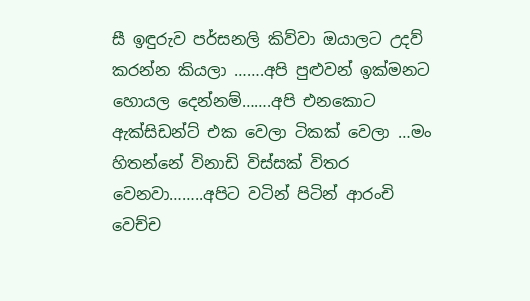සී ඉඳුරුව පර්සනලි කිව්වා ඔයාලට උදව් කරන්න කියලා …….අපි පුළුවන් ඉක්මනට හොයල දෙන්නම්…….අපි එනකොට ඇක්සිඩන්ට් එක වෙලා ටිකක් වෙලා …මං හිතන්නේ විනාඩි විස්සක් විතර වෙනවා……..අපිට වටින් පිටින් ආරංචි වෙච්ච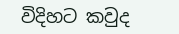විදිහට කවුද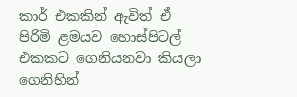කාර් එකකින් ඇවිත් ඒ පිරිමි ළමයව හොස්පිටල් එකකට ගෙනියනවා කියලා ගෙනිහින්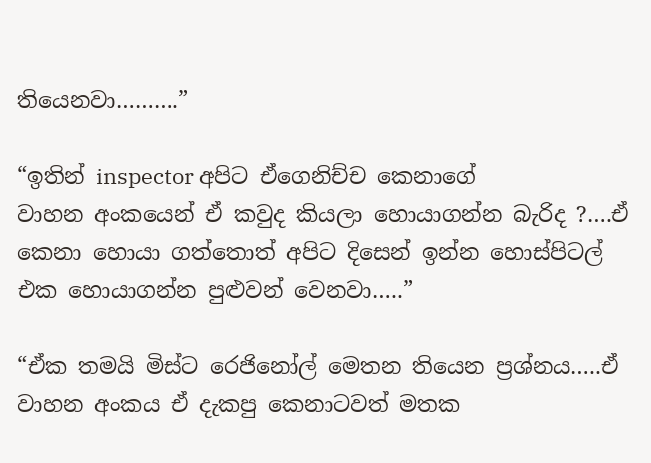තියෙනවා……….”

“ඉතින් inspector අපිට ඒගෙනිච්ච කෙනාගේ
වාහන අංකයෙන් ඒ කවුද කියලා හොයාගන්න බැරිද ?….ඒ කෙනා හොයා ගත්තොත් අපිට දිසෙන් ඉන්න හොස්පිටල් එක හොයාගන්න පුළුවන් වෙනවා…..”

“ඒක තමයි මිස්ට රෙජිනෝල් මෙතන තියෙන ප්‍රශ්නය…..ඒ වාහන අංකය ඒ දැකපු කෙනාටවත් මතක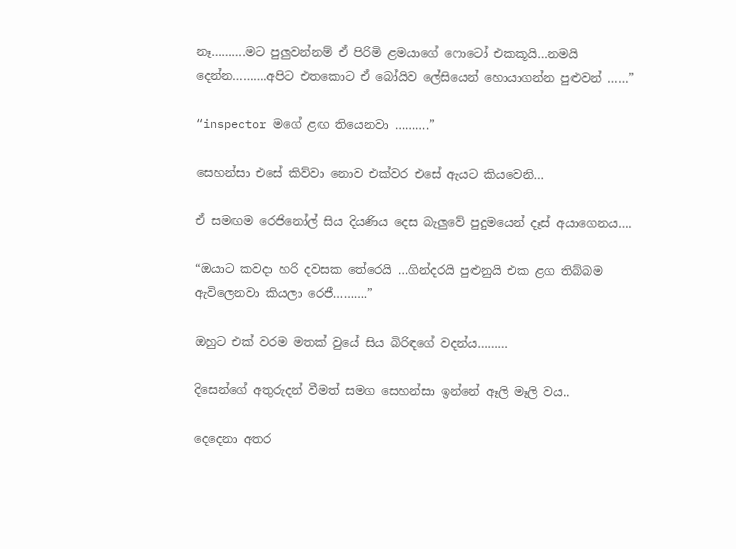නෑ……….මට පුලුවන්නම් ඒ පිරිමි ළමයාගේ ෆොටෝ එකකූයි…නමයි දෙන්න……….අපිට එතකොට ඒ බෝයිව ලේසියෙන් හොයාගන්න පුළුවන් ……”

“inspector මගේ ළඟ තියෙනවා ……….”

සෙහන්සා එසේ කිව්වා නොව එක්වර එසේ ඇයට කියවෙනි…

ඒ සමඟම රෙජිනෝල් සිය දියණිය දෙස බැලුවේ පුදුමයෙන් දෑස් අයාගෙනය….

“ඔයාට කවදා හරි දවසක තේරෙයි …ගින්දරයි පුළුනුයි එක ළග තිබ්බම ඇවිලෙනවා කියලා රෙජී……….”

ඔහුට එක් වරම මතක් වුයේ සිය බිරිඳගේ වදන්ය………

දිසෙන්ගේ අතුරුදන් වීමත් සමග සෙහන්සා ඉන්නේ ඈලි මෑලි වය..

දෙදෙනා අතර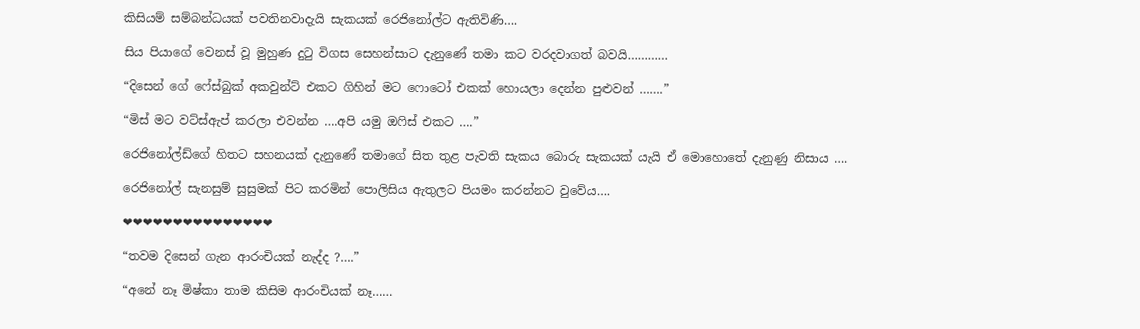කිසියම් සම්බන්ධයක් පවතිනවාදැයි සැකයක් රෙජිනෝල්ට ඇතිවිණි….

සිය පියාගේ වෙනස් වූ මුහුණ දුටු විගස සෙහන්සාට දැනුණේ තමා කට වරදවාගත් බවයි…………

“දිසෙන් ගේ ෆේස්බුක් අකවුන්ට් එකට ගිහින් මට ෆොටෝ එකක් හොයලා දෙන්න පුළුවන් …….”

“මිස් මට වට්ස්ඇප් කරලා එවන්න ….අපි යමු ඔෆිස් එකට ….”

රෙජිනෝල්ඩ්ගේ හිතට සහනයක් දැනුණේ තමාගේ සිත තුළ පැවති සැකය බොරු සැකයක් යැයි ඒ මොහොතේ දැනුණු නිසාය ….

රෙජිනෝල් සැනසුම් සුසුමක් පිට කරමින් පොලිසිය ඇතුලට පියමං කරන්නට වුවේය….

❤❤❤❤❤❤❤❤❤❤❤❤❤❤❤

“තවම දිසෙන් ගැන ආරංචියක් නැද්ද ?….”

“අනේ නෑ මිෂ්කා තාම කිසිම ආරංචියක් නෑ……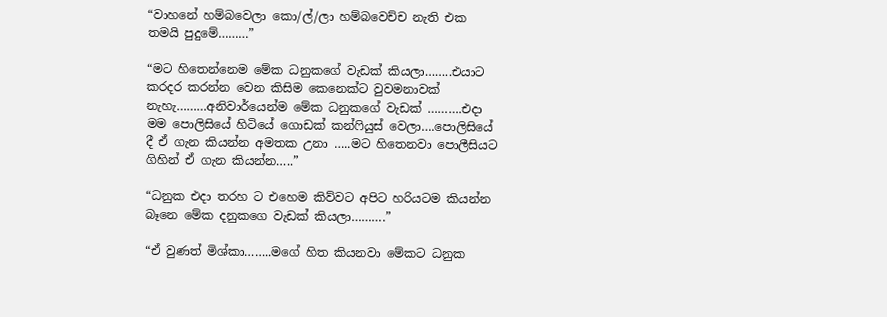“වාහනේ හම්බවෙලා කො/ල්/ලා හම්බවෙච්ච නැති එක තමයි පුදුමේ………”

“මට හිතෙන්නෙම මේක ධනුකගේ වැඩක් කියලා……..එයාට කරදර කරන්න වෙන කිසිම කෙනෙක්ට වුවමනාවක් නැහැ………අනිවාර්යෙන්ම මේක ධනුකගේ වැඩක් ……….එදා මම පොලිසියේ හිටියේ ගොඩක් කන්ෆියුස් වෙලා….පොලිසියේ දී ඒ ගැන කියන්න අමතක උනා …..මට හිතෙනවා පොලීසියට ගිහින් ඒ ගැන කියන්න…..”

“ධනුක එදා තරහ ට එහෙම කිව්වට අපිට හරියටම කියන්න බෑනෙ මේක දනුකගෙ වැඩක් කියලා……….”

“ඒ වුණත් මිශ්කා……..මගේ හිත කියනවා මේකට ධනුක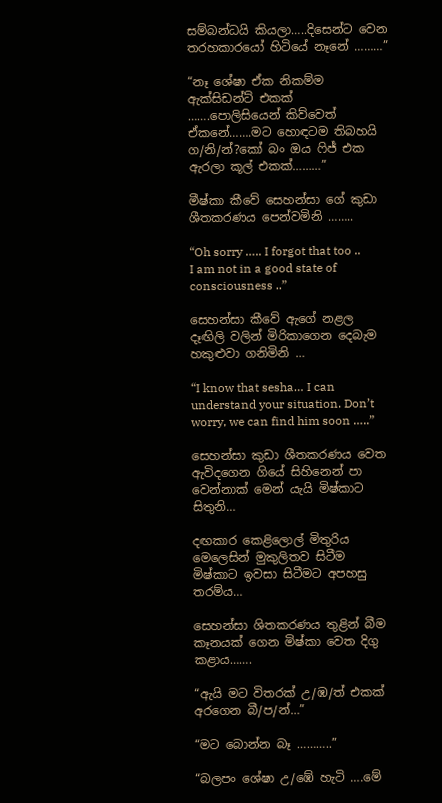සම්බන්ධයි කියලා…..දිසෙන්ට වෙන තරහකාරයෝ හිටියේ නෑනේ ………”

“නෑ ශේෂා ඒක නිකම්ම ඇක්සිඩන්ට් එකක් …….පොලිසියෙන් කිව්වෙත් ඒකනේ…….මට හොඳටම තිබහයි ග/නි/න්?කෝ බං ඔය ෆිජ් එක ඇරලා කූල් එකක්………”

මීෂ්කා කීවේ සෙහන්සා ගේ කුඩා ශීතකරණය පෙන්වමිනි ……..

“Oh sorry ….. I forgot that too .. I am not in a good state of consciousness ..”

සෙහන්සා කීවේ ඇගේ නළල දෑඟිලි වලින් මිරිකාගෙන දෙබැම හකුළුවා ගනිමිනි …

“I know that sesha… I can understand your situation. Don’t worry, we can find him soon …..”

සෙහන්සා කුඩා ශීතකරණය වෙත ඇවිදගෙන ගියේ සිහිනෙන් පා වෙන්නාක් මෙන් යැයි මිෂ්කාට සිතුනි…

දඟකාර කෙළිලොල් මිතුරිය මෙලෙසින් මුකුලිතව සිටීම මිෂ්කාට ඉවසා සිටීමට අපහසු තරම්ය…

සෙහන්සා ශිතකරණය තුළින් බීම කෑනයක් ගෙන මිෂ්කා වෙත දිගු කළාය…….

“ඇයි මට විතරක් උ/ඹ/ත් එකක් අරගෙන බී/ප/න්…”

“මට බොන්න බෑ ………..”

“බලපං ශේෂා උ/ඹේ හැටි ….මේ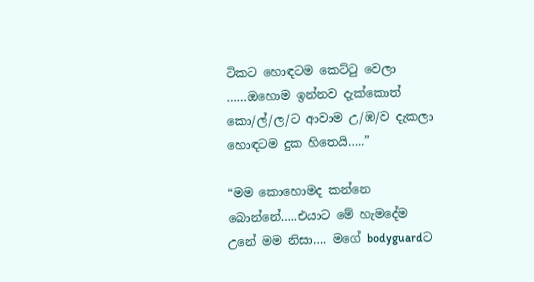ටිකට හොඳටම කෙට්ටු වෙලා ……ඔහොම ඉන්නව දැක්කොත් කො/ල්/ල/ට ආවාම උ/ඹ/ව දැකලා හොඳටම දුක හිතෙයි…..”

“මම කොහොමද කන්නෙ බොන්නේ…..එයාට මේ හැමදේම උනේ මම නිසා…. මගේ bodyguardට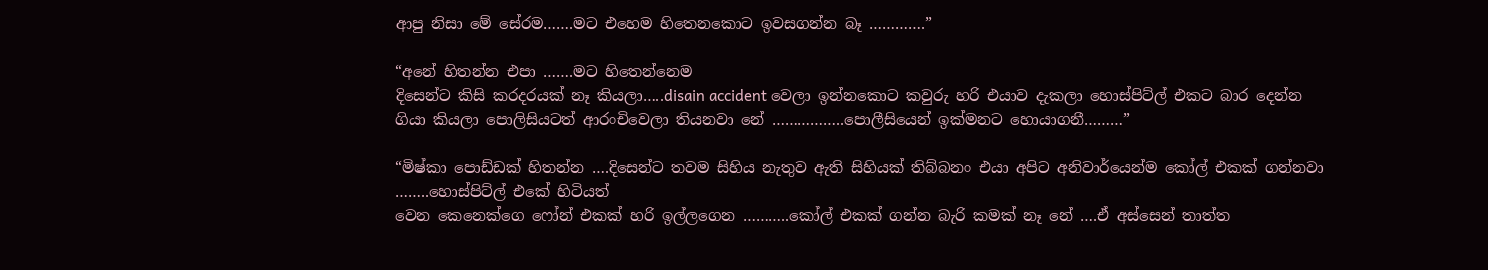ආපු නිසා මේ සේරම…….මට එහෙම හිතෙනකොට ඉවසගන්න බෑ ………….”

“අනේ හිතන්න එපා …….මට හිතෙන්නෙම
දිසෙන්ට කිසි කරදරයක් නෑ කියලා…..disain accident වෙලා ඉන්නකොට කවුරු හරි එයාව දැකලා හොස්පිට්ල් එකට බාර දෙන්න ගියා කියලා පොලිසියටත් ආරංචිවෙලා තියනවා නේ ……………..පොලීසියෙන් ඉක්මනට හොයාගනී………”

“මිෂ්කා පොඩ්ඩක් හිතන්න ….දිසෙන්ට තවම සිහිය නැතුව ඇති සිහියක් තිබ්බනං එයා අපිට අනිවාර්යෙන්ම කෝල් එකක් ගන්නවා ……..හොස්පිට්ල් එකේ හිටියත්
වෙන කෙනෙක්ගෙ ෆෝන් එකක් හරි ඉල්ලගෙන ………..කෝල් එකක් ගන්න බැරි කමක් නෑ නේ ….ඒ අස්සෙන් තාත්ත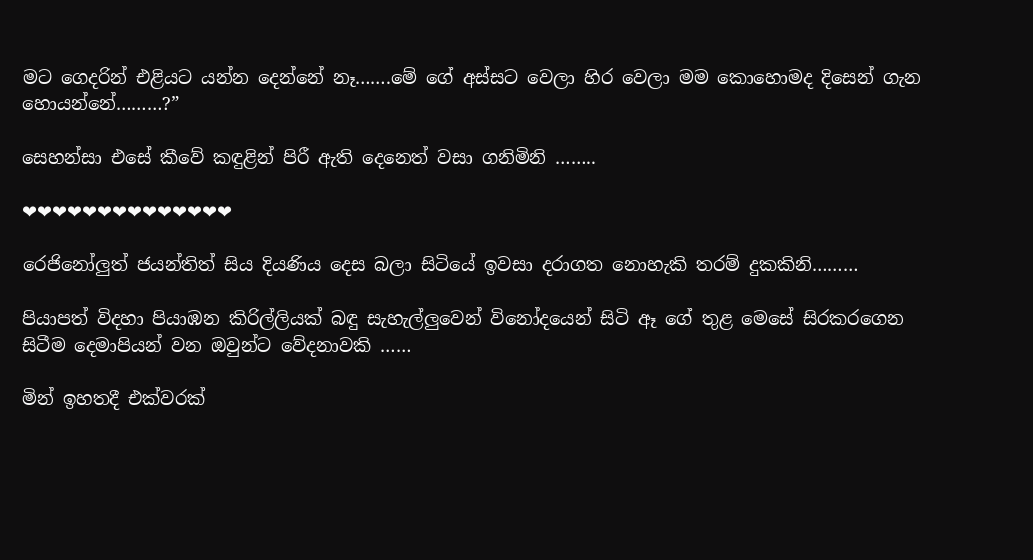මට ගෙදරින් එළියට යන්න දෙන්නේ නෑ…….මේ ගේ අස්සට වෙලා හිර වෙලා මම කොහොමද දිසෙන් ගැන හොයන්නේ………?”

සෙහන්සා එසේ කීවේ කඳුළින් පිරී ඇති දෙනෙත් වසා ගනිමිනි ……..

❤❤❤❤❤❤❤❤❤❤❤❤❤❤

රෙජිනෝලුත් ජයන්තිත් සිය දියණිය දෙස බලා සිටියේ ඉවසා දරාගත නොහැකි තරම් දුකකිනි………

පියාපත් විදහා පියාඹන කිරිල්ලියක් බඳු සැහැල්ලුවෙන් විනෝදයෙන් සිටි ඈ ගේ තුළ මෙසේ සිරකරගෙන සිටීම දෙමාපියන් වන ඔවුන්ට වේදනාවකි ……

මින් ඉහතදී එක්වරක්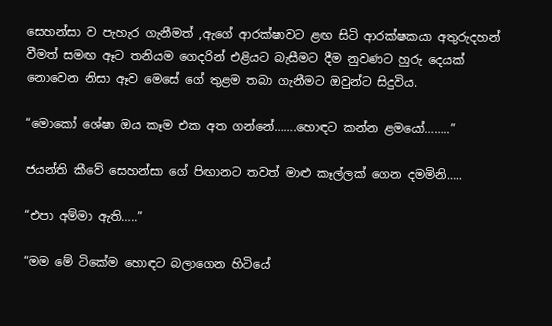සෙහන්සා ව පැහැර ගැනීමත් ,ඇගේ ආරක්ෂාවට ළඟ සිටි ආරක්ෂකයා අතුරුදහන් වීමත් සමඟ ඈට තනියම ගෙදරින් එළියට බැසීමට දීම නුවණට හුරු දෙයක් නොවෙන නිසා ඈව මෙසේ ගේ තුළම තබා ගැනීමට ඔවුන්ට සිදුවිය.

“මොකෝ ශේෂා ඔය කෑම එක අත ගන්නේ…….හොඳට කන්න ළමයෝ……..”

ජයන්ති කීවේ සෙහන්සා ගේ පිඟානට තවත් මාළු කෑල්ලක් ගෙන දමමිනි…..

“එපා අම්මා ඇති…..”

“මම මේ ටිකේම හොඳට බලාගෙන හිටියේ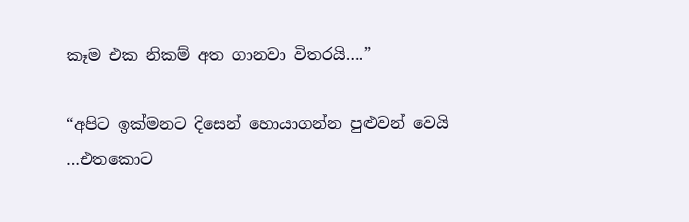කෑම එක නිකම් අත ගානවා විතරයි….”

“අපිට ඉක්මනට දිසෙන් හොයාගන්න පුළුවන් වෙයි …එතකොට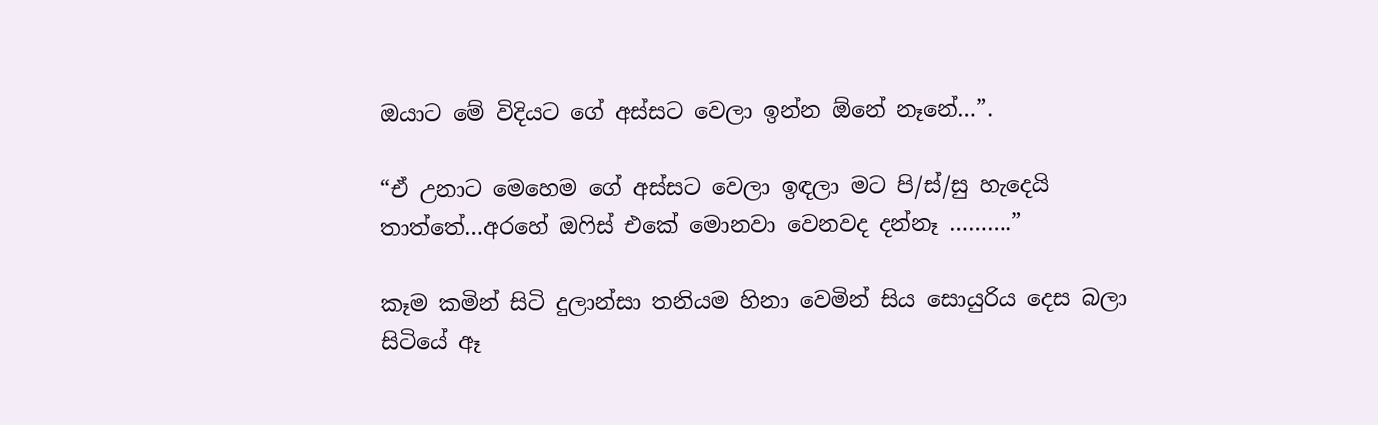ඔයාට මේ විදියට ගේ අස්සට වෙලා ඉන්න ඕනේ නෑනේ…”.

“ඒ උනාට මෙහෙම ගේ අස්සට වෙලා ඉඳලා මට පි/ස්/සු හැදෙයි තාත්තේ…අරහේ ඔෆිස් එකේ මොනවා වෙනවද දන්නෑ ……….”

කෑම කමින් සිටි දුලාන්සා තනියම හිනා වෙමින් සිය සොයුරිය දෙස බලා සිටියේ ඈ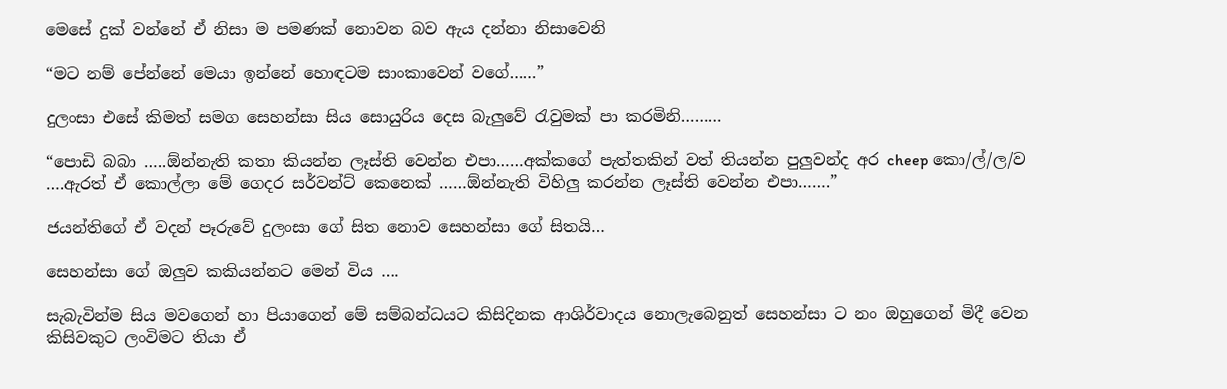මෙසේ දුක් වන්නේ ඒ නිසා ම පමණක් නොවන බව ඇය දන්නා නිසාවෙනි

“මට නම් පේන්නේ මෙයා ඉන්නේ හොඳටම සාංකාවෙන් වගේ……”

දුලංසා එසේ කිමත් සමග සෙහන්සා සිය සොයුරිය දෙස බැලුවේ රැවුමක් පා කරමිනි………

“පොඩි බබා …..ඕන්නැති කතා කියන්න ලෑස්ති වෙන්න එපා……අක්කගේ පැත්තකින් වත් තියන්න පුලුවන්ද අර cheep කො/ල්/ල/ව ….ඇරත් ඒ කොල්ලා මේ ගෙදර සර්වන්ට් කෙනෙක් ……ඕන්නැති විහිලු කරන්න ලෑස්ති වෙන්න එපා…….”

ජයන්තිගේ ඒ වදන් පෑරුවේ දුලංසා ගේ සිත නොව සෙහන්සා ගේ සිතයි…

සෙහන්සා ගේ ඔලුව කකියන්නට මෙන් විය ….

සැබැවින්ම සිය මවගෙන් හා පියාගෙන් මේ සම්බන්ධයට කිසිදිනක ආශිර්වාදය නොලැබෙනුත් සෙහන්සා ට නං ඔහුගෙන් මිදී වෙන කිසිවකුට ලංවිමට තියා ඒ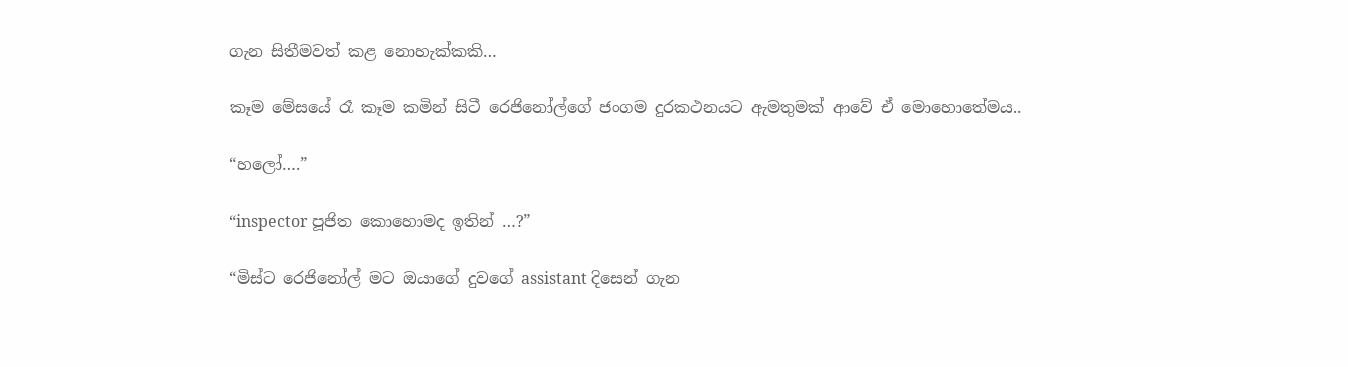ගැන සිතීමවත් කළ නොහැක්කකි…

කෑම මේසයේ රෑ කෑම කමින් සිටී රෙජිනෝල්ගේ ජංගම දුරකථනයට ඇමතුමක් ආවේ ඒ මොහොතේමය..

“හලෝ….”

“inspector පූජිත කොහොමද ඉතින් …?”

“මිස්ට රෙජිනෝල් මට ඔයාගේ දුවගේ assistant දිසෙන් ගැන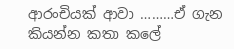ආරංචියක් ආවා ………ඒ ගැන කියන්න කතා කලේ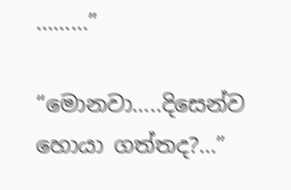………”

“මොනවා…..දිසෙන්ව හොයා ගත්තද?…”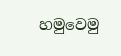හමුවෙමු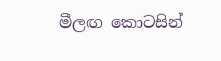මීලඟ කොටසින්